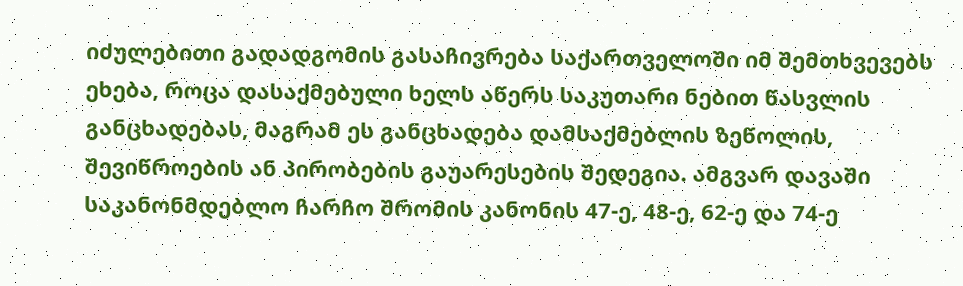იძულებითი გადადგომის გასაჩივრება საქართველოში იმ შემთხვევებს ეხება, როცა დასაქმებული ხელს აწერს საკუთარი ნებით წასვლის განცხადებას, მაგრამ ეს განცხადება დამსაქმებლის ზეწოლის, შევიწროების ან პირობების გაუარესების შედეგია. ამგვარ დავაში საკანონმდებლო ჩარჩო შრომის კანონის 47-ე, 48-ე, 62-ე და 74-ე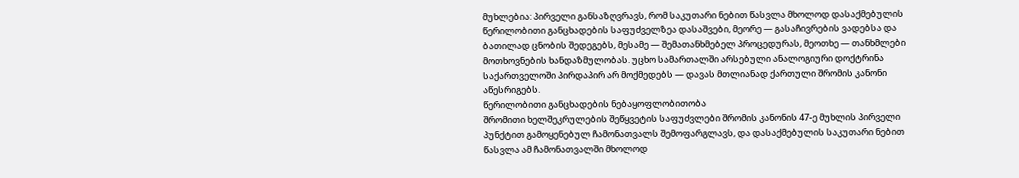მუხლებია: პირველი განსაზღვრავს, რომ საკუთარი ნებით წასვლა მხოლოდ დასაქმებულის წერილობითი განცხადების საფუძველზეა დასაშვები, მეორე — გასაჩივრების ვადებსა და ბათილად ცნობის შედეგებს, მესამე — შემათანხმებელ პროცედურას, მეოთხე — თანხმლები მოთხოვნების ხანდაზმულობას. უცხო სამართალში არსებული ანალოგიური დოქტრინა საქართველოში პირდაპირ არ მოქმედებს — დავას მთლიანად ქართული შრომის კანონი აწესრიგებს.
წერილობითი განცხადების ნებაყოფლობითობა
შრომითი ხელშეკრულების შეწყვეტის საფუძვლები შრომის კანონის 47-ე მუხლის პირველი პუნქტით გამოყენებულ ჩამონათვალს შემოფარგლავს, და დასაქმებულის საკუთარი ნებით წასვლა ამ ჩამონათვალში მხოლოდ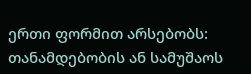ერთი ფორმით არსებობს: თანამდებობის ან სამუშაოს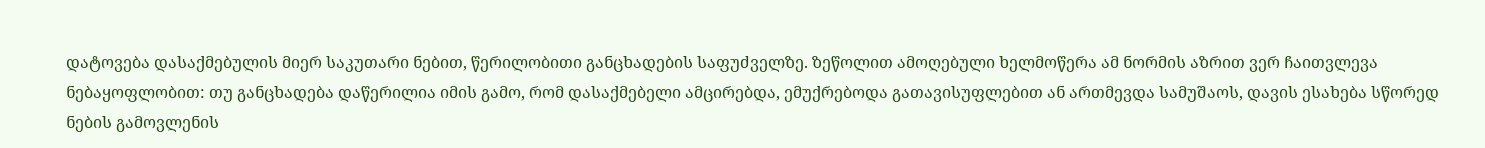დატოვება დასაქმებულის მიერ საკუთარი ნებით, წერილობითი განცხადების საფუძველზე. ზეწოლით ამოღებული ხელმოწერა ამ ნორმის აზრით ვერ ჩაითვლევა ნებაყოფლობით: თუ განცხადება დაწერილია იმის გამო, რომ დასაქმებელი ამცირებდა, ემუქრებოდა გათავისუფლებით ან ართმევდა სამუშაოს, დავის ესახება სწორედ ნების გამოვლენის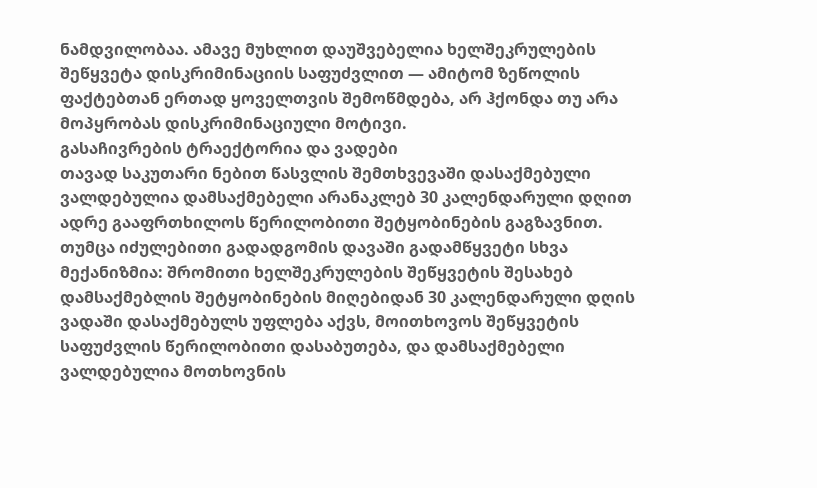ნამდვილობაა. ამავე მუხლით დაუშვებელია ხელშეკრულების შეწყვეტა დისკრიმინაციის საფუძვლით — ამიტომ ზეწოლის ფაქტებთან ერთად ყოველთვის შემოწმდება, არ ჰქონდა თუ არა მოპყრობას დისკრიმინაციული მოტივი.
გასაჩივრების ტრაექტორია და ვადები
თავად საკუთარი ნებით წასვლის შემთხვევაში დასაქმებული ვალდებულია დამსაქმებელი არანაკლებ 30 კალენდარული დღით ადრე გააფრთხილოს წერილობითი შეტყობინების გაგზავნით. თუმცა იძულებითი გადადგომის დავაში გადამწყვეტი სხვა მექანიზმია: შრომითი ხელშეკრულების შეწყვეტის შესახებ დამსაქმებლის შეტყობინების მიღებიდან 30 კალენდარული დღის ვადაში დასაქმებულს უფლება აქვს, მოითხოვოს შეწყვეტის საფუძვლის წერილობითი დასაბუთება, და დამსაქმებელი ვალდებულია მოთხოვნის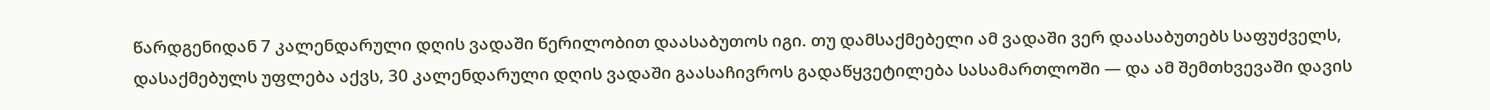წარდგენიდან 7 კალენდარული დღის ვადაში წერილობით დაასაბუთოს იგი. თუ დამსაქმებელი ამ ვადაში ვერ დაასაბუთებს საფუძველს, დასაქმებულს უფლება აქვს, 30 კალენდარული დღის ვადაში გაასაჩივროს გადაწყვეტილება სასამართლოში — და ამ შემთხვევაში დავის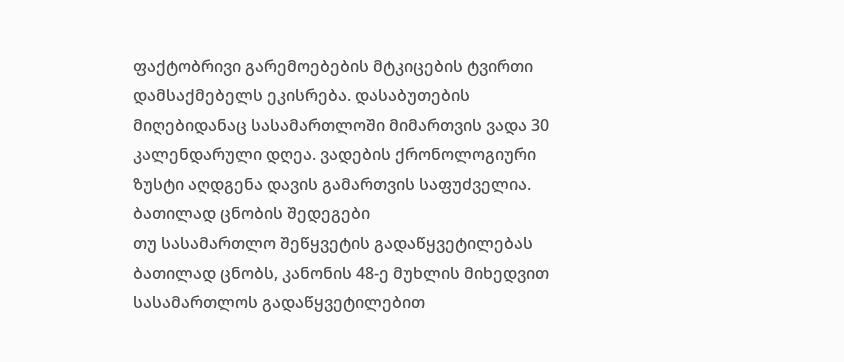ფაქტობრივი გარემოებების მტკიცების ტვირთი დამსაქმებელს ეკისრება. დასაბუთების მიღებიდანაც სასამართლოში მიმართვის ვადა 30 კალენდარული დღეა. ვადების ქრონოლოგიური ზუსტი აღდგენა დავის გამართვის საფუძველია.
ბათილად ცნობის შედეგები
თუ სასამართლო შეწყვეტის გადაწყვეტილებას ბათილად ცნობს, კანონის 48-ე მუხლის მიხედვით სასამართლოს გადაწყვეტილებით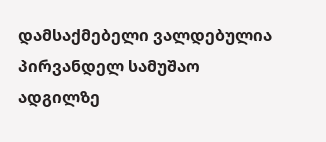დამსაქმებელი ვალდებულია პირვანდელ სამუშაო ადგილზე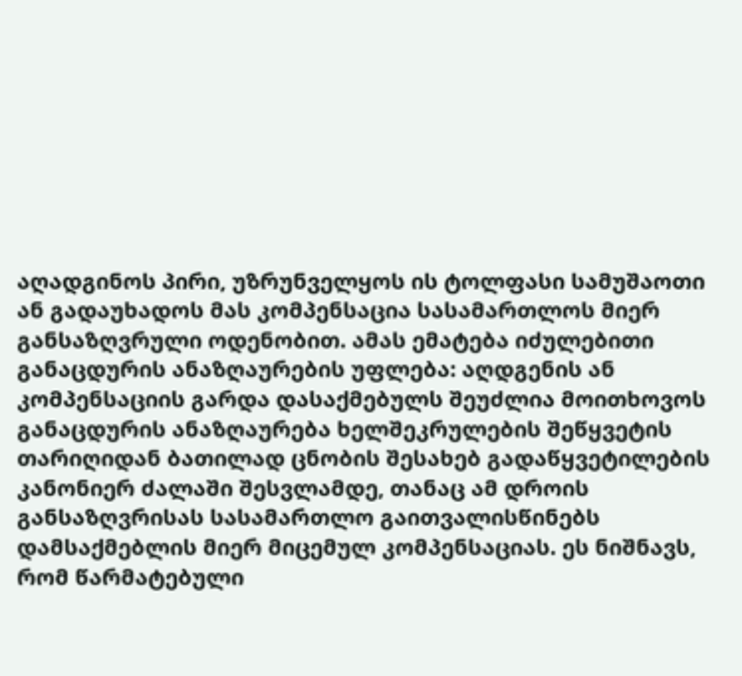აღადგინოს პირი, უზრუნველყოს ის ტოლფასი სამუშაოთი ან გადაუხადოს მას კომპენსაცია სასამართლოს მიერ განსაზღვრული ოდენობით. ამას ემატება იძულებითი განაცდურის ანაზღაურების უფლება: აღდგენის ან კომპენსაციის გარდა დასაქმებულს შეუძლია მოითხოვოს განაცდურის ანაზღაურება ხელშეკრულების შეწყვეტის თარიღიდან ბათილად ცნობის შესახებ გადაწყვეტილების კანონიერ ძალაში შესვლამდე, თანაც ამ დროის განსაზღვრისას სასამართლო გაითვალისწინებს დამსაქმებლის მიერ მიცემულ კომპენსაციას. ეს ნიშნავს, რომ წარმატებული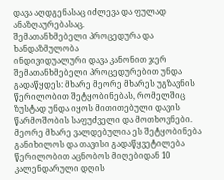დავა აღდგენასაც იძლევა და ფულად ანაზღაურებასაც.
შემათანხმებელი პროცედურა და ხანდაზმულობა
ინდივიდუალური დავა კანონით ჯერ შემათანხმებელი პროცედურებით უნდა გადაწყდეს: მხარე მეორე მხარეს უგზავნის წერილობით შეტყობინებას, რომელშიც ზუსტად უნდა იყოს მითითებული დავის წარმოშობის საფუძველი და მოთხოვნები. მეორე მხარე ვალდებულია ეს შეტყობინება განიხილოს და თავისი გადაწყვეტილება წერილობით აცნობოს მიღებიდან 10 კალენდარული დღის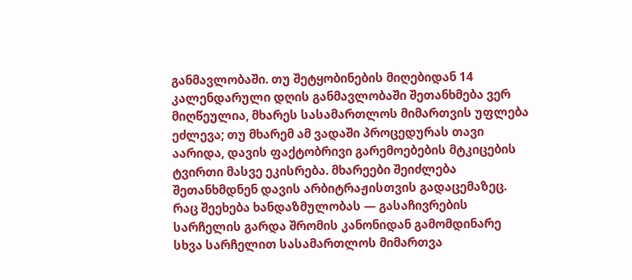განმავლობაში. თუ შეტყობინების მიღებიდან 14 კალენდარული დღის განმავლობაში შეთანხმება ვერ მიღწეულია, მხარეს სასამართლოს მიმართვის უფლება ეძლევა; თუ მხარემ ამ ვადაში პროცედურას თავი აარიდა, დავის ფაქტობრივი გარემოებების მტკიცების ტვირთი მასვე ეკისრება. მხარეები შეიძლება შეთანხმდნენ დავის არბიტრაჟისთვის გადაცემაზეც. რაც შეეხება ხანდაზმულობას — გასაჩივრების სარჩელის გარდა შრომის კანონიდან გამომდინარე სხვა სარჩელით სასამართლოს მიმართვა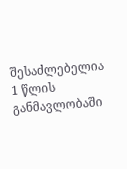შესაძლებელია 1 წლის განმავლობაში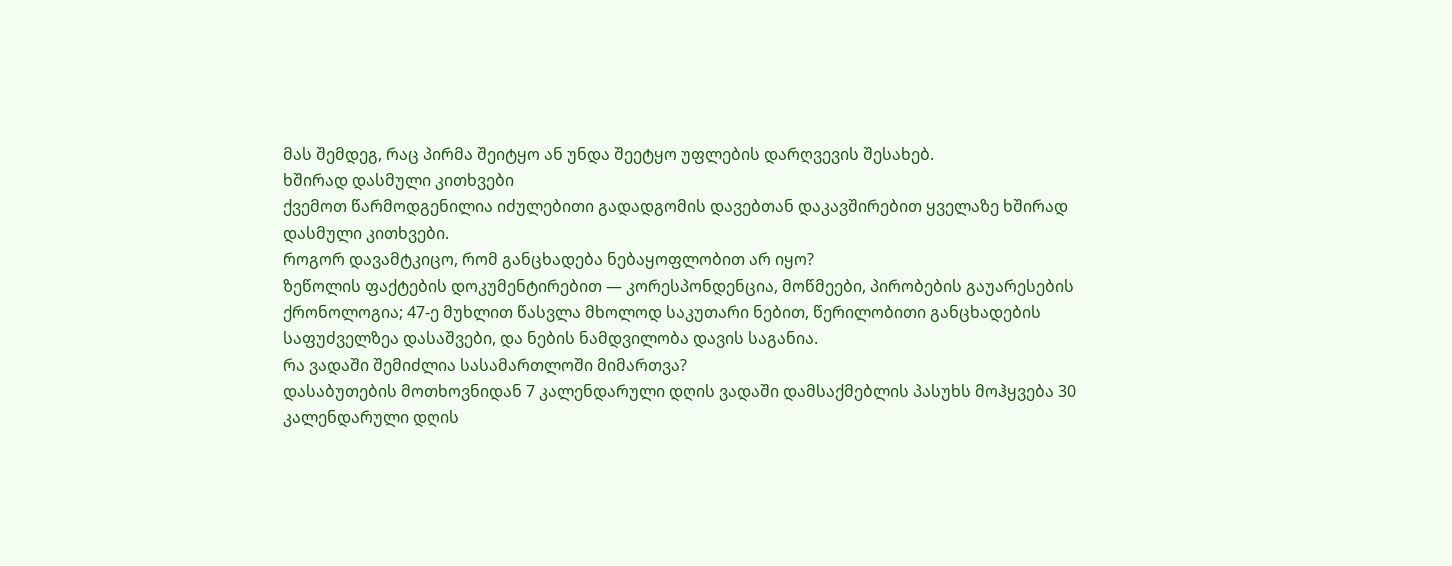მას შემდეგ, რაც პირმა შეიტყო ან უნდა შეეტყო უფლების დარღვევის შესახებ.
ხშირად დასმული კითხვები
ქვემოთ წარმოდგენილია იძულებითი გადადგომის დავებთან დაკავშირებით ყველაზე ხშირად დასმული კითხვები.
როგორ დავამტკიცო, რომ განცხადება ნებაყოფლობით არ იყო?
ზეწოლის ფაქტების დოკუმენტირებით — კორესპონდენცია, მოწმეები, პირობების გაუარესების ქრონოლოგია; 47-ე მუხლით წასვლა მხოლოდ საკუთარი ნებით, წერილობითი განცხადების საფუძველზეა დასაშვები, და ნების ნამდვილობა დავის საგანია.
რა ვადაში შემიძლია სასამართლოში მიმართვა?
დასაბუთების მოთხოვნიდან 7 კალენდარული დღის ვადაში დამსაქმებლის პასუხს მოჰყვება 30 კალენდარული დღის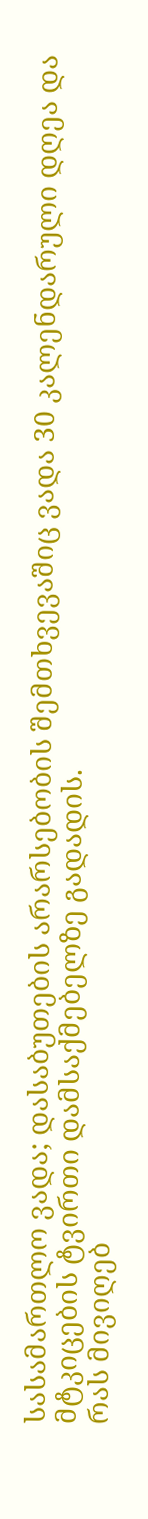სასამართლო ვადა; დასაბუთების არარსებობის შემთხვევაშიც ვადა 30 კალენდარული დღეა და მტკიცების ტვირთი დამსაქმებელზე გადადის.
რას მივიღებ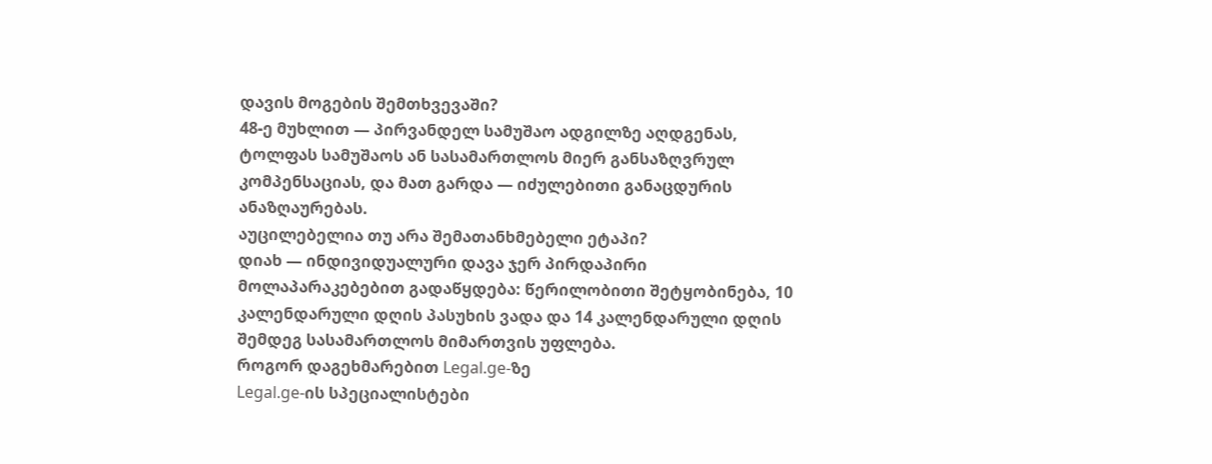დავის მოგების შემთხვევაში?
48-ე მუხლით — პირვანდელ სამუშაო ადგილზე აღდგენას, ტოლფას სამუშაოს ან სასამართლოს მიერ განსაზღვრულ კომპენსაციას, და მათ გარდა — იძულებითი განაცდურის ანაზღაურებას.
აუცილებელია თუ არა შემათანხმებელი ეტაპი?
დიახ — ინდივიდუალური დავა ჯერ პირდაპირი მოლაპარაკებებით გადაწყდება: წერილობითი შეტყობინება, 10 კალენდარული დღის პასუხის ვადა და 14 კალენდარული დღის შემდეგ სასამართლოს მიმართვის უფლება.
როგორ დაგეხმარებით Legal.ge-ზე
Legal.ge-ის სპეციალისტები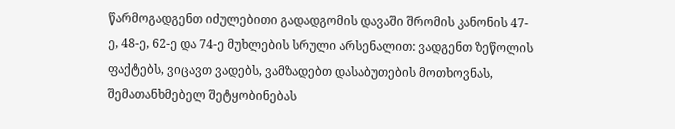წარმოგადგენთ იძულებითი გადადგომის დავაში შრომის კანონის 47-ე, 48-ე, 62-ე და 74-ე მუხლების სრული არსენალით: ვადგენთ ზეწოლის ფაქტებს, ვიცავთ ვადებს, ვამზადებთ დასაბუთების მოთხოვნას, შემათანხმებელ შეტყობინებას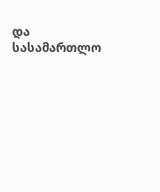და სასამართლო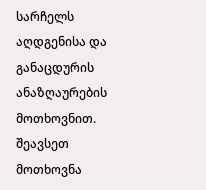სარჩელს აღდგენისა და განაცდურის ანაზღაურების მოთხოვნით. შეავსეთ მოთხოვნა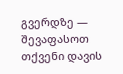გვერდზე — შევაფასოთ თქვენი დავის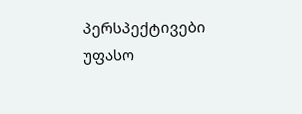პერსპექტივები უფასო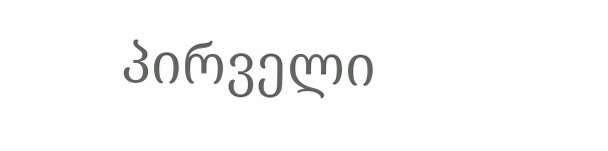პირველი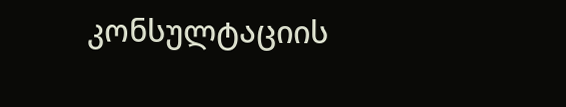კონსულტაციის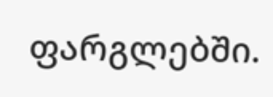ფარგლებში.